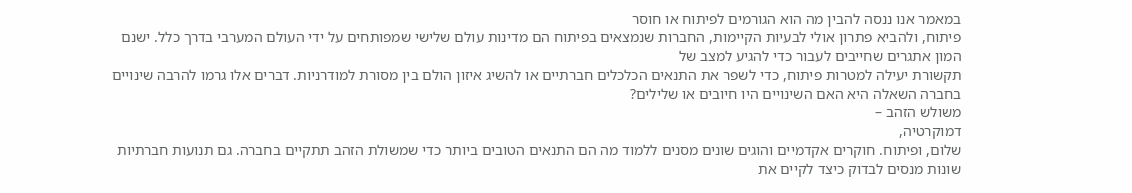במאמר אנו ננסה להבין מה הוא הגורמים לפיתוח או חוסר
פיתוח, ולהביא פתרון אולי לבעיות הקיימות, החברות שנמצאים בפיתוח הם מדינות עולם שלישי שמפותחים על ידי העולם המערבי בדרך כלל. ישנם המון אתגרים שחייבים לעבור כדי להגיע למצב של
תקשורת יעילה למטרות פיתוח, כדי לשפר את התנאים הכלכלים חברתיים או להשיג איזון הולם בין מסורת למודרניות. דברים אלו גרמו להרבה שינויים בחברה השאלה היא האם השינויים היו חיובים או שלילים?
משולש הזהב –
דמוקרטיה,
שלום, ופיתוח. חוקרים אקדמיים והוגים שונים מסנים ללמוד מה הם התנאים הטובים ביותר כדי שמשולת הזהב תתקיים בחברה. גם תנועות חברתיות שונות מנסים לבדוק כיצד לקיים את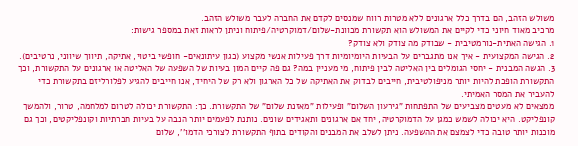משולש הזהב, הם בדרך כלל ארגונים ללא מטרות רווח שמנסים לקדם את החברה לעבר משולש הזהב.
מרכיב מאוד חיוני כדי לקיים את המשולש הוא תקשורת מכוונת-שלום/דמוקרטיה/פיתוח וניתן לראות זאת במספר גישות:
1. הגישה האתית-נורמטיבית - שבודק מה צודק ולא צודק?
2. הגישה המקצועית - איך אנו מתגברים על הבעיות היומיומיות דרך פעילות אנשי מקצוע (כגון עיתונאים- חופשי ביטוי, אתיקה, תיווך שיווני, נרטיבים).
3. הגשה המבנית - יחסי הגומלים בין האליטה לבין פיתוח, מי מעניין במה? גם פה קיים המון בעיות של השפעה של האליטה או ארגונים על התקשורת, וכך התקשורת הופכת להיות יותר מניפולטיבית, חייבים לבדוק את האתיקה של כל הארגון ולא רק של היחיד, אנו חייבים להגיע לפלורליזם בתקשורת כדי להעביר את המסר האמיתי.
ממצאים לא מעטים מצביעים של התפתחות "גירעון השלום" ופעילות "מאזנת שלום" של התקשורת. כך: התקשורת יכולה לטרום למלחמה, טרור, ולהמשך
קונפליקט. היא יכולה לשמש כמגן על הדמוקרטיה, יחד אם ארגונים ותאגידים שונים. נותנת לפעמים יותר הנבה על בעיות חברתיות וקונפליקטים, וכך גם מוכנות יותר טובה כדי לצמצם את ההשפעה. ניתן לשלב את המבנים והקודים בתוף התקשורת לצורכי הדמו'', שלום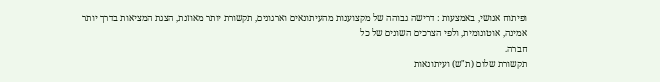ופיתוח אנושי, באמצעות : דרישה גבוהה של מקצוענות מהעיתונאים וארגונים, תקשורת יותר מאוזנת, הצגת המציאות בדרך יותר אמינה, אוטונומית, ולפי הצרכים השונים של כל
חברה.
תקשורת שלום (ת"ש) ועיתונאות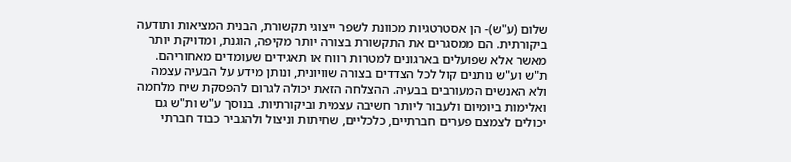שלום (ע"ש)- הן אסטרטגיות מכוונת לשפר ייצוגי תקשורת, הבנית המציאות ותודעה ביקורתית. הם ממסגרים את התקשורת בצורה יותר מקיפה, הוגנת, ומדויקת יותר מאשר אלא שפועלים בארגונים למטרות רווח או תאגידים שעומדים מאחוריהם. ת"ש וע"ש נותנים קול לכל הצדדים בצורה שוויונית, ונותן מידע על הבעיה עצמה ולא האנשים המעורבים בבעיה. ההצלחה הזאת יכולה לגרום להפסקת שיח מלחמה ואלימות ביומיום ולעבור ליותר חשיבה עצמית וביקורתיות. בנוסך ע"ש ות"ש גם יכולים לצמצם פערים חברתיים, כלכליים, שחיתות וניצול ולהגביר כבוד חברתי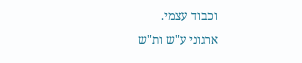וכבוד עצמי.
ארגוני ע"ש ות"ש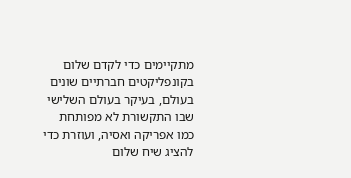מתקיימים כדי לקדם שלום בקונפליקטים חברתיים שונים בעולם, בעיקר בעולם השלישי שבו התקשורת לא מפותחת כמו אפריקה ואסיה, ועוזרת כדי להציג שיח שלום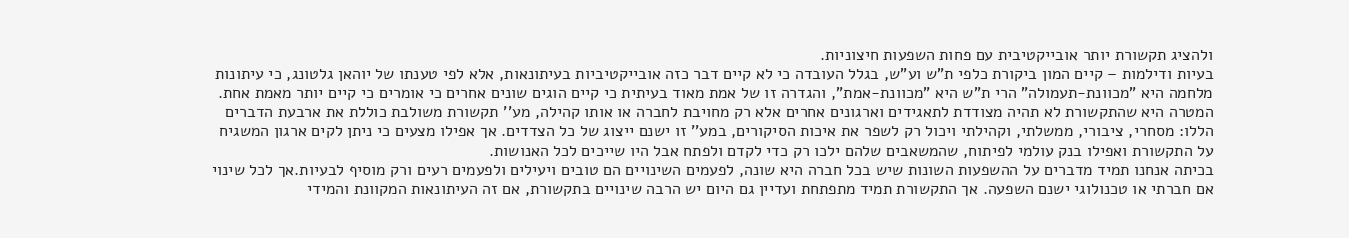ולהציג תקשורת יותר אובייקטיבית עם פחות השפעות חיצוניות.
בעיות ודילמות – קיים המון ביקורת כלפי ת"ש וע"ש, בגלל העובדה כי לא קיים דבר כזה אובייקטיביות בעיתונאות, אלא לפי טענתו של יוהאן גלטונג, כי עיתונות מלחמה היא "מכוונת-תעמולה" הרי ת"ש היא "מכוונת-אמת", והגדרה זו של אמת מאוד בעיתית כי קיים הוגים שונים אחרים כי אומרים כי קיים יותר מאמת אחת. המטרה היא שהתקשורת לא תהיה מצודדת לתאגידים וארגונים אחרים אלא רק מחויבת לחברה או אותו קהילה, מע'' תקשורת משולבת כוללת את ארבעת הדברים הללו: מסחרי, ציבורי, ממשלתי, וקהילתי ויכול רק לשפר את איכות הסיקורים, במע'' זו ישנם ייצוג של כל הצדדים. אך אפילו מצעים כי ניתן לקים ארגון המשגיח על התקשורת ואפילו בנק עולמי לפיתוח, שהמשאבים שלהם ילכו רק כדי לקדם ולפתח אבל היו שייכים לכל האנושות.
בכיתה אנחנו תמיד מדברים על ההשפעות השונות שיש בכל חברה היא שונה, לפעמים השינויים הם טובים ויעילים ולפעמים רעים ורק מוסיף לבעיות.אך לכל שינוי אם חברתי או טכנולוגי ישנם השפעה. אך התקשורת תמיד מתפתחת ועדיין גם היום יש הרבה שינויים בתקשורת, אם זה העיתונאות המקוונת והמידי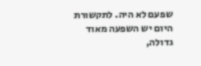שפעם לא היה. לתקשורת היום יש השפעה מאוד גדולה,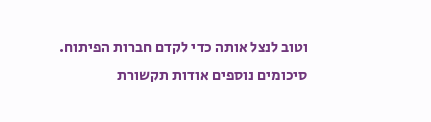וטוב לנצל אותה כדי לקדם חברות הפיתוח.
סיכומים נוספים אודות תקשורת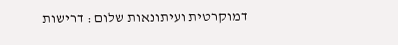דמוקרטית ועיתונאות שלום : דרישות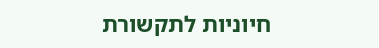חיוניות לתקשורת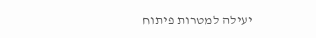יעילה למטרות פיתוח